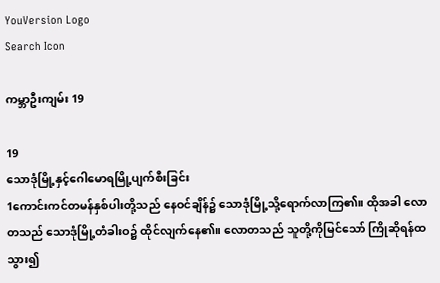YouVersion Logo
Search Icon

ကမ္ဘာဦးကျမ်း 19

19
သောဒုံမြို့နှင့်ဂေါမောရမြို့ပျက်စီးခြင်း
1ကောင်းကင်တမန်နှစ်ပါးတို့သည် နေဝင်ချိန်၌ သောဒုံမြို့သို့ရောက်လာကြ၏။ ထိုအခါ လောတသည် သောဒုံမြို့တံခါးဝ၌ ထိုင်လျက်နေ၏။ လောတသည် သူတို့ကိုမြင်သော် ကြိုဆိုရန်ထသွား၍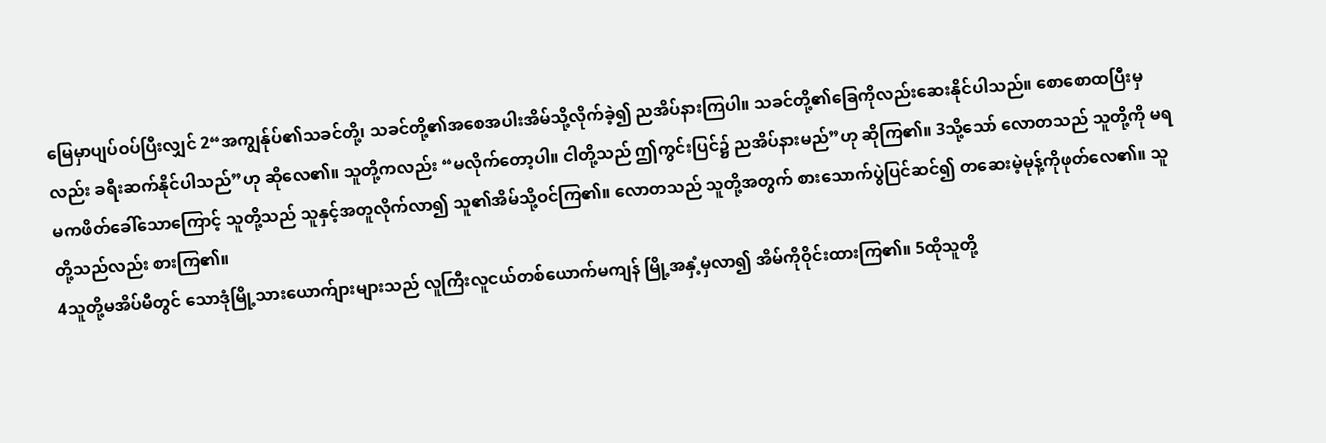မြေမှာပျပ်ဝပ်ပြီးလျှင် 2“အကျွန်ုပ်၏သခင်တို့၊ သခင်တို့၏အစေအပါးအိမ်သို့လိုက်ခဲ့၍ ညအိပ်နားကြပါ။ သခင်တို့၏ခြေကိုလည်းဆေးနိုင်ပါသည်။ စောစောထပြီးမှလည်း ခရီးဆက်နိုင်ပါသည်”ဟု ဆိုလေ၏။ သူတို့ကလည်း “မလိုက်တော့ပါ။ ငါတို့သည် ဤကွင်းပြင်၌ ညအိပ်နားမည်”ဟု ဆိုကြ၏။ 3သို့သော် လောတသည် သူတို့ကို မရမကဖိတ်ခေါ်သောကြောင့် သူတို့သည် သူနှင့်အတူလိုက်လာ၍ သူ၏အိမ်သို့ဝင်ကြ၏။ လောတသည် သူတို့အတွက် စားသောက်ပွဲပြင်ဆင်၍ တဆေးမဲ့မုန့်ကိုဖုတ်လေ၏။ သူတို့သည်လည်း စားကြ၏။
4သူတို့မအိပ်မီတွင် သောဒုံမြို့သားယောက်ျားများသည် လူကြီးလူငယ်တစ်ယောက်မကျန် မြို့အနှံ့မှလာ၍ အိမ်ကိုဝိုင်းထားကြ၏။ 5ထိုသူတို့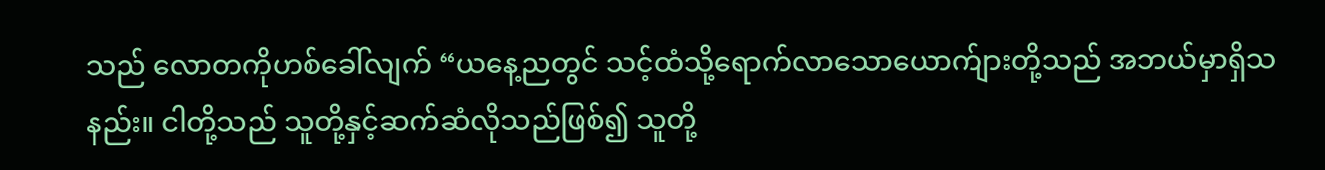သည် လောတကိုဟစ်ခေါ်လျက် “ယနေ့ညတွင် သင့်ထံသို့ရောက်လာသောယောက်ျားတို့သည် အဘယ်မှာရှိသနည်း။ ငါတို့သည် သူတို့နှင့်ဆက်ဆံလိုသည်ဖြစ်၍ သူတို့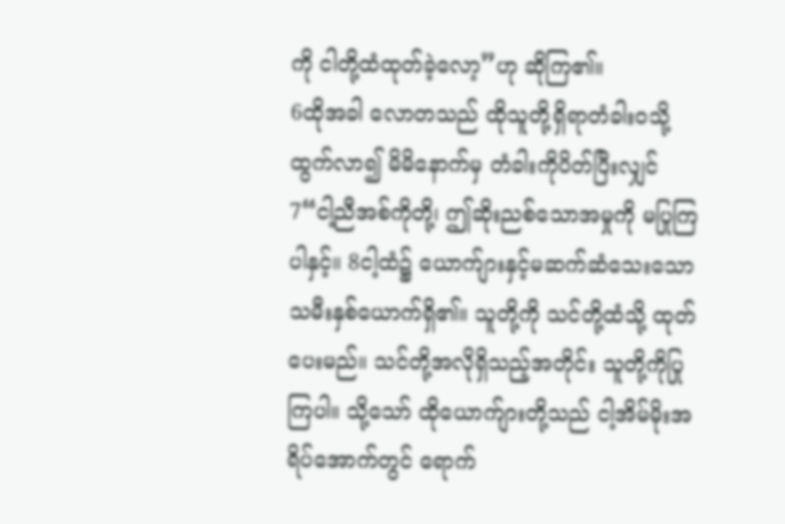ကို ငါတို့ထံထုတ်ခဲ့လော့”ဟု ဆိုကြ၏။
6ထိုအခါ လောတသည် ထိုသူတို့ရှိရာတံခါးဝသို့ထွက်လာ၍ မိမိနောက်မှ တံခါးကိုပိတ်ပြီးလျှင် 7“ငါ့ညီအစ်ကိုတို့၊ ဤဆိုးညစ်သောအမှုကို မပြုကြပါနှင့်။ 8ငါ့ထံ၌ ယောက်ျားနှင့်မဆက်ဆံသေးသော သမီးနှစ်ယောက်ရှိ၏။ သူတို့ကို သင်တို့ထံသို့ ထုတ်ပေးမည်။ သင်တို့အလိုရှိသည့်အတိုင်း သူတို့ကိုပြုကြပါ။ သို့သော် ထိုယောက်ျားတို့သည် ငါ့အိမ်မိုးအရိပ်အောက်တွင် ရောက်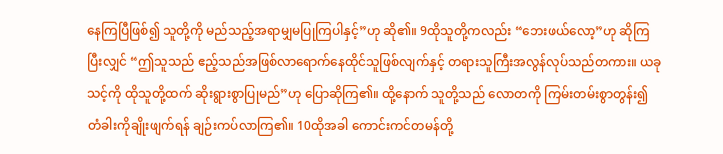နေကြပြီဖြစ်၍ သူတို့ကို မည်သည့်အရာမျှမပြုကြပါနှင့်”ဟု ဆို၏။ 9ထိုသူတို့ကလည်း “ဘေးဖယ်လော့”ဟု ဆိုကြပြီးလျှင် “ဤသူသည် ဧည့်သည်အဖြစ်လာရောက်နေထိုင်သူဖြစ်လျက်နှင့် တရားသူကြီးအလွန်လုပ်သည်တကား။ ယခု သင့်ကို ထိုသူတို့ထက် ဆိုးရွားစွာပြုမည်”ဟု ပြောဆိုကြ၏။ ထို့နောက် သူတို့သည် လောတကို ကြမ်းတမ်းစွာတွန်း၍ တံခါးကိုချိုးဖျက်ရန် ချဉ်းကပ်လာကြ၏။ 10ထိုအခါ ကောင်းကင်တမန်တို့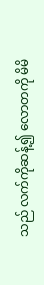သည် လက်ကိုဆန့်၍ လောတကို မိမိ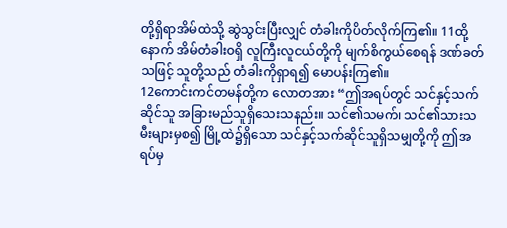တို့ရှိရာအိမ်ထဲသို့ ဆွဲသွင်းပြီးလျှင် တံခါးကိုပိတ်လိုက်ကြ၏။ 11ထို့နောက် အိမ်တံခါးဝရှိ လူကြီးလူငယ်တို့ကို မျက်စိကွယ်စေရန် ဒဏ်ခတ်သဖြင့် သူတို့သည် တံခါးကိုရှာရ၍ မောပန်းကြ၏။
12ကောင်းကင်တမန်တို့က လောတအား “ဤအရပ်တွင် သင်နှင့်သက်ဆိုင်သူ အခြားမည်သူရှိသေးသနည်း။ သင်၏သမက်၊ သင်၏သားသမီးများမှစ၍ မြို့ထဲ၌ရှိသော သင်နှင့်သက်ဆိုင်သူရှိသမျှတို့ကို ဤအရပ်မှ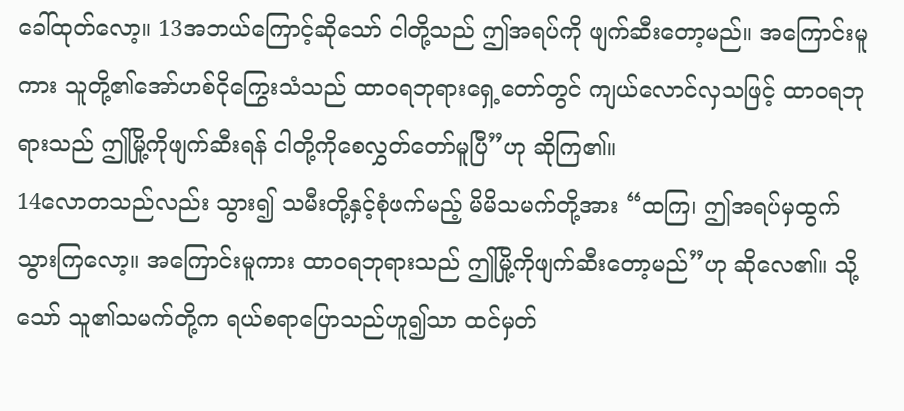ခေါ်ထုတ်လော့။ 13အဘယ်ကြောင့်ဆိုသော် ငါတို့သည် ဤအရပ်ကို ဖျက်ဆီးတော့မည်။ အကြောင်းမူကား သူတို့၏အော်ဟစ်ငိုကြွေးသံသည် ထာဝရဘုရားရှေ့တော်တွင် ကျယ်လောင်လှသဖြင့် ထာဝရဘုရားသည် ဤမြို့ကိုဖျက်ဆီးရန် ငါတို့ကိုစေလွှတ်တော်မူပြီ”ဟု ဆိုကြ၏။
14လောတသည်လည်း သွား၍ သမီးတို့နှင့်စုံဖက်မည့် မိမိသမက်တို့အား “ထကြ၊ ဤအရပ်မှထွက်သွားကြလော့။ အကြောင်းမူကား ထာဝရဘုရားသည် ဤမြို့ကိုဖျက်ဆီးတော့မည်”ဟု ဆိုလေ၏။ သို့သော် သူ၏သမက်တို့က ရယ်စရာပြောသည်ဟူ၍သာ ထင်မှတ်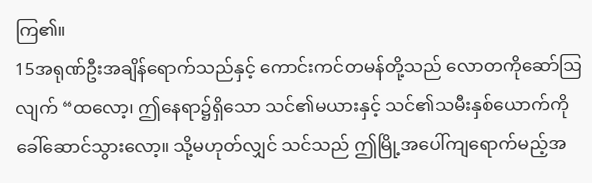ကြ၏။
15အရုဏ်ဦးအချိန်ရောက်သည်နှင့် ကောင်းကင်တမန်တို့သည် လောတကိုဆော်ဩလျက် “ထလော့၊ ဤနေရာ၌ရှိသော သင်၏မယားနှင့် သင်၏သမီးနှစ်ယောက်ကို ခေါ်ဆောင်သွားလော့။ သို့မဟုတ်လျှင် သင်သည် ဤမြို့အပေါ်ကျရောက်မည့်အ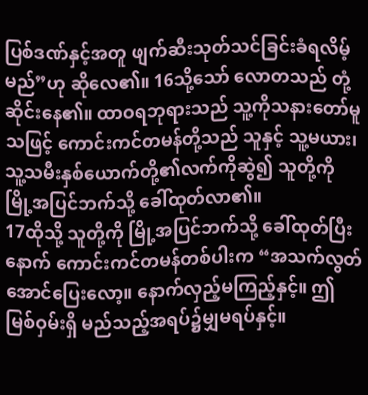ပြစ်ဒဏ်နှင့်အတူ ဖျက်ဆီးသုတ်သင်ခြင်းခံရလိမ့်မည်”ဟု ဆိုလေ၏။ 16သို့သော် လောတသည် တုံ့ဆိုင်းနေ၏။ ထာဝရဘုရားသည် သူ့ကိုသနားတော်မူသဖြင့် ကောင်းကင်တမန်တို့သည် သူနှင့် သူ့မယား၊ သူ့သမီးနှစ်ယောက်တို့၏လက်ကိုဆွဲ၍ သူတို့ကို မြို့အပြင်ဘက်သို့ ခေါ်ထုတ်လာ၏။
17ထိုသို့ သူတို့ကို မြို့အပြင်ဘက်သို့ ခေါ်ထုတ်ပြီးနောက် ကောင်းကင်တမန်တစ်ပါးက “အသက်လွတ်အောင်ပြေးလော့။ နောက်လှည့်မကြည့်နှင့်။ ဤမြစ်ဝှမ်းရှိ မည်သည့်အရပ်၌မျှမရပ်နှင့်။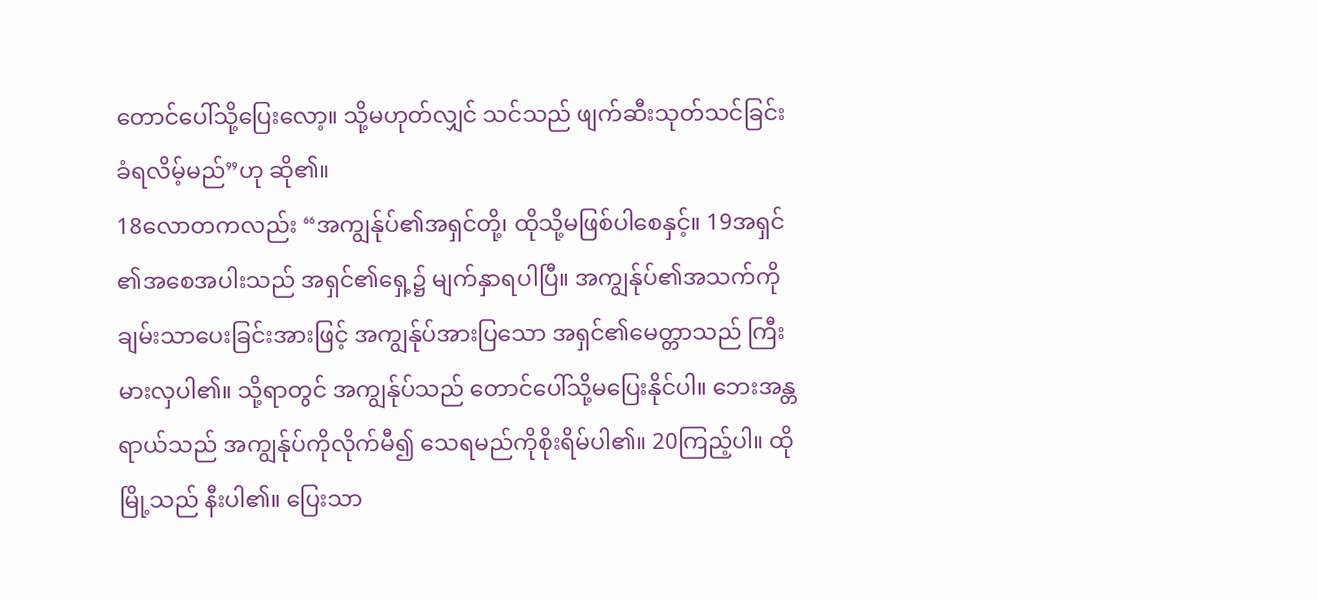တောင်ပေါ်သို့ပြေးလော့။ သို့မဟုတ်လျှင် သင်သည် ဖျက်ဆီးသုတ်သင်ခြင်းခံရလိမ့်မည်”ဟု ဆို၏။
18လောတကလည်း “အကျွန်ုပ်၏အရှင်တို့၊ ထိုသို့မဖြစ်ပါစေနှင့်။ 19အရှင်၏အစေအပါးသည် အရှင်၏ရှေ့၌ မျက်နှာရပါပြီ။ အကျွန်ုပ်၏အသက်ကိုချမ်းသာပေးခြင်းအားဖြင့် အကျွန်ုပ်အားပြသော အရှင်၏မေတ္တာသည် ကြီးမားလှပါ၏။ သို့ရာတွင် အကျွန်ုပ်သည် တောင်ပေါ်သို့မပြေးနိုင်ပါ။ ဘေးအန္တရာယ်သည် အကျွန်ုပ်ကိုလိုက်မီ၍ သေရမည်ကိုစိုးရိမ်ပါ၏။ 20ကြည့်ပါ။ ထိုမြို့သည် နီးပါ၏။ ပြေးသာ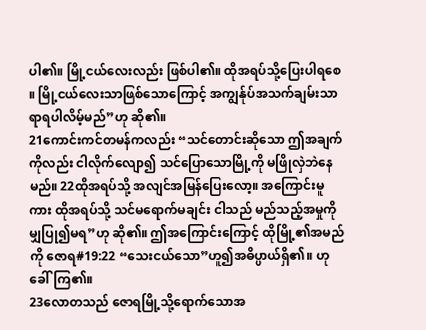ပါ၏။ မြို့ငယ်လေးလည်း ဖြစ်ပါ၏။ ထိုအရပ်သို့ပြေးပါရစေ။ မြို့ငယ်လေးသာဖြစ်သောကြောင့် အကျွန်ုပ်အသက်ချမ်းသာရာရပါလိမ့်မည်”ဟု ဆို၏။
21ကောင်းကင်တမန်ကလည်း “သင်တောင်းဆိုသော ဤအချက်ကိုလည်း ငါလိုက်လျော၍ သင်ပြောသောမြို့ကို မဖြိုလှဲဘဲနေမည်။ 22ထိုအရပ်သို့ အလျင်အမြန်ပြေးလော့။ အကြောင်းမူကား ထိုအရပ်သို့ သင်မရောက်မချင်း ငါသည် မည်သည့်အမှုကိုမျှပြု၍မရ”ဟု ဆို၏။ ဤအကြောင်းကြောင့် ထိုမြို့၏အမည်ကို ဇောရ#19:22 “သေးငယ်သော”ဟူ၍အဓိပ္ပာယ်ရှိ၏။ ဟုခေါ်ကြ၏။
23လောတသည် ဇောရမြို့သို့ရောက်သောအ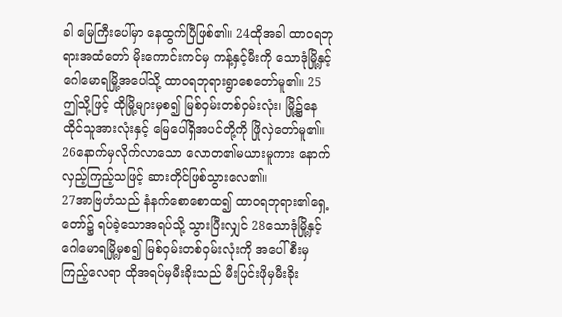ခါ မြေကြီးပေါ်မှာ နေထွက်ပြီဖြစ်၏။ 24ထိုအခါ ထာဝရဘုရားအထံတော် မိုးကောင်းကင်မှ ကန့်နှင့်မီးကို သောဒုံမြို့နှင့်ဂေါမောရမြို့အပေါ်သို့ ထာဝရဘုရားရွာစေတော်မူ၏။ 25ဤသို့ဖြင့် ထိုမြို့များမှစ၍ မြစ်ဝှမ်းတစ်ဝှမ်းလုံး၊ မြို့၌နေထိုင်သူအားလုံးနှင့် မြေပေါ်ရှိအပင်တို့ကို ဖြိုလှဲတော်မူ၏။ 26နောက်မှလိုက်လာသော လောတ၏မယားမူကား နောက်လှည့်ကြည့်သဖြင့် ဆားတိုင်ဖြစ်သွားလေ၏။
27အာဗြဟံသည် နံနက်စောစောထ၍ ထာဝရဘုရား၏ရှေ့တော်၌ ရပ်ခဲ့သောအရပ်သို့ သွားပြီးလျှင် 28သောဒုံမြို့နှင့်ဂေါမောရမြို့မှစ၍ မြစ်ဝှမ်းတစ်ဝှမ်းလုံးကို အပေါ်စီးမှကြည့်လေရာ ထိုအရပ်မှမီးခိုးသည် မီးပြင်းဖိုမှမီးခိုး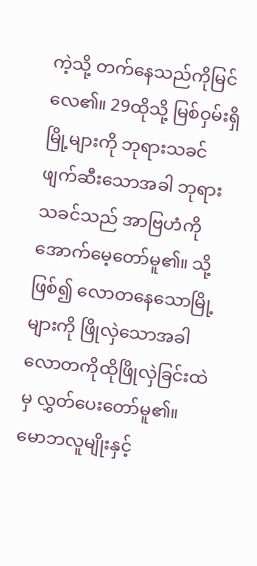ကဲ့သို့ တက်နေသည်ကိုမြင်လေ၏။ 29ထိုသို့ မြစ်ဝှမ်းရှိမြို့များကို ဘုရားသခင်ဖျက်ဆီးသောအခါ ဘုရားသခင်သည် အာဗြဟံကိုအောက်မေ့တော်မူ၏။ သို့ဖြစ်၍ လောတနေသောမြို့များကို ဖြိုလှဲသောအခါ လောတကိုထိုဖြိုလှဲခြင်းထဲမှ လွှတ်ပေးတော်မူ၏။
မောဘလူမျိုးနှင့်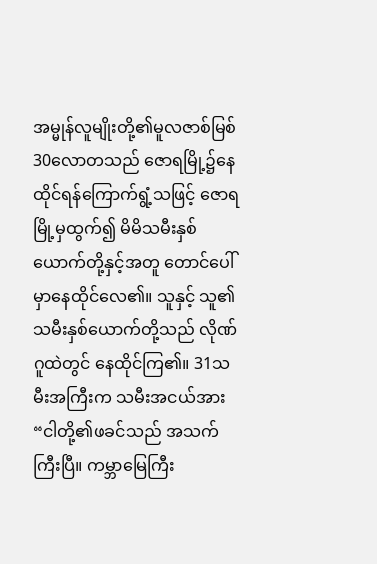အမ္မုန်လူမျိုးတို့၏မူလဇာစ်မြစ်
30လောတသည် ဇောရမြို့၌နေထိုင်ရန်ကြောက်ရွံ့သဖြင့် ဇောရမြို့မှထွက်၍ မိမိသမီးနှစ်ယောက်တို့နှင့်အတူ တောင်ပေါ်မှာနေထိုင်လေ၏။ သူနှင့် သူ၏သမီးနှစ်ယောက်တို့သည် လိုဏ်ဂူထဲတွင် နေထိုင်ကြ၏။ 31သမီးအကြီးက သမီးအငယ်အား “ငါတို့၏ဖခင်သည် အသက်ကြီးပြီ။ ကမ္ဘာမြေကြီး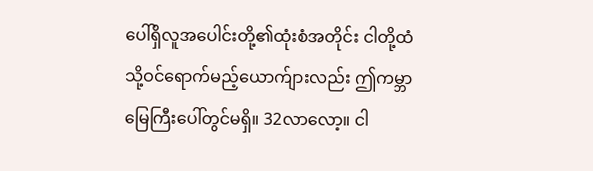ပေါ်ရှိလူအပေါင်းတို့၏ထုံးစံအတိုင်း ငါတို့ထံသို့ဝင်ရောက်မည့်ယောက်ျားလည်း ဤကမ္ဘာမြေကြီးပေါ်တွင်မရှိ။ 32လာလော့။ ငါ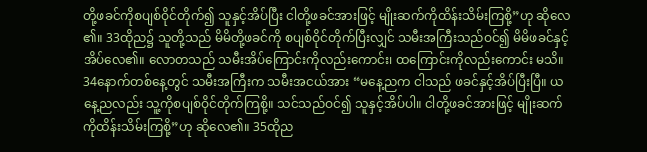တို့ဖခင်ကိုစပျစ်ဝိုင်တိုက်၍ သူနှင့်အိပ်ပြီး ငါတို့ဖခင်အားဖြင့် မျိုးဆက်ကိုထိန်းသိမ်းကြစို့”ဟု ဆိုလေ၏။ 33ထိုည၌ သူတို့သည် မိမိတို့ဖခင်ကို စပျစ်ဝိုင်တိုက်ပြီးလျှင် သမီးအကြီးသည်ဝင်၍ မိမိဖခင်နှင့်အိပ်လေ၏။ လောတသည် သမီးအိပ်ကြောင်းကိုလည်းကောင်း၊ ထကြောင်းကိုလည်းကောင်း မသိ။
34နောက်တစ်နေ့တွင် သမီးအကြီးက သမီးအငယ်အား “မနေ့ညက ငါသည် ဖခင်နှင့်အိပ်ပြီးပြီ။ ယနေ့ညလည်း သူ့ကိုစပျစ်ဝိုင်တိုက်ကြစို့။ သင်သည်ဝင်၍ သူနှင့်အိပ်ပါ။ ငါတို့ဖခင်အားဖြင့် မျိုးဆက်ကိုထိန်းသိမ်းကြစို့”ဟု ဆိုလေ၏။ 35ထိုည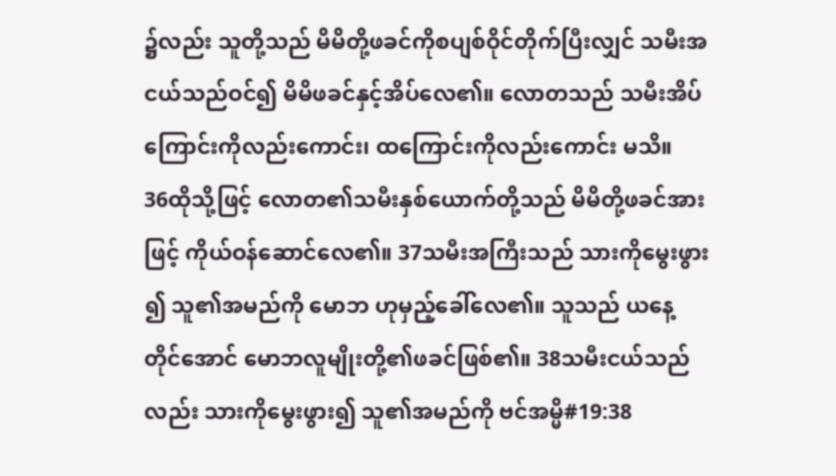၌လည်း သူတို့သည် မိမိတို့ဖခင်ကိုစပျစ်ဝိုင်တိုက်ပြီးလျှင် သမီးအငယ်သည်ဝင်၍ မိမိဖခင်နှင့်အိပ်လေ၏။ လောတသည် သမီးအိပ်ကြောင်းကိုလည်းကောင်း၊ ထကြောင်းကိုလည်းကောင်း မသိ။
36ထိုသို့ဖြင့် လောတ၏သမီးနှစ်ယောက်တို့သည် မိမိတို့ဖခင်အားဖြင့် ကိုယ်ဝန်ဆောင်လေ၏။ 37သမီးအကြီးသည် သားကိုမွေးဖွား၍ သူ၏အမည်ကို မောဘ ဟုမှည့်ခေါ်လေ၏။ သူသည် ယနေ့တိုင်အောင် မောဘလူမျိုးတို့၏ဖခင်ဖြစ်၏။ 38သမီးငယ်သည်လည်း သားကိုမွေးဖွား၍ သူ၏အမည်ကို ဗင်အမ္မိ#19:38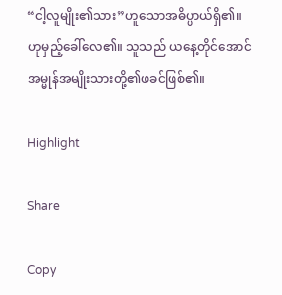“ငါ့လူမျိုး၏သား”ဟူသောအဓိပ္ပာယ်ရှိ၏။ ဟုမှည့်ခေါ်လေ၏။ သူသည် ယနေ့တိုင်အောင် အမ္မုန်အမျိုးသားတို့၏ဖခင်ဖြစ်၏။

Highlight

Share

Copy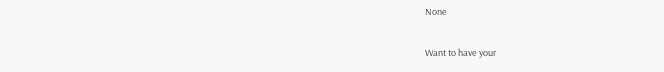None

Want to have your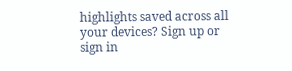highlights saved across all your devices? Sign up or sign in